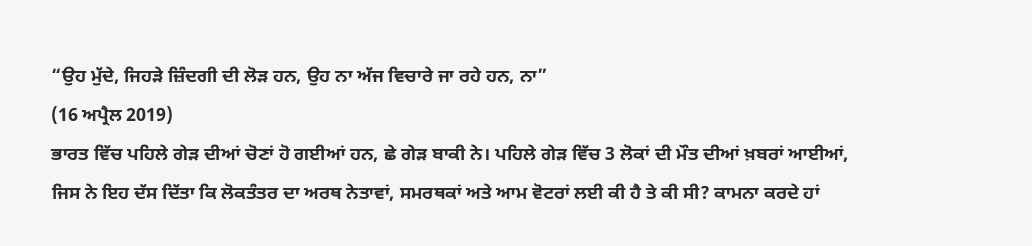“ਉਹ ਮੁੱਦੇ, ਜਿਹੜੇ ਜ਼ਿੰਦਗੀ ਦੀ ਲੋੜ ਹਨ, ਉਹ ਨਾ ਅੱਜ ਵਿਚਾਰੇ ਜਾ ਰਹੇ ਹਨ, ਨਾ”
(16 ਅਪ੍ਰੈਲ 2019)
ਭਾਰਤ ਵਿੱਚ ਪਹਿਲੇ ਗੇੜ ਦੀਆਂ ਚੋਣਾਂ ਹੋ ਗਈਆਂ ਹਨ, ਛੇ ਗੇੜ ਬਾਕੀ ਨੇ। ਪਹਿਲੇ ਗੇੜ ਵਿੱਚ 3 ਲੋਕਾਂ ਦੀ ਮੌਤ ਦੀਆਂ ਖ਼ਬਰਾਂ ਆਈਆਂ, ਜਿਸ ਨੇ ਇਹ ਦੱਸ ਦਿੱਤਾ ਕਿ ਲੋਕਤੰਤਰ ਦਾ ਅਰਥ ਨੇਤਾਵਾਂ, ਸਮਰਥਕਾਂ ਅਤੇ ਆਮ ਵੋਟਰਾਂ ਲਈ ਕੀ ਹੈ ਤੇ ਕੀ ਸੀ? ਕਾਮਨਾ ਕਰਦੇ ਹਾਂ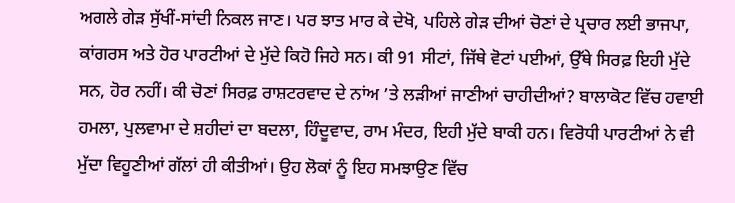ਅਗਲੇ ਗੇੜ ਸੁੱਖੀਂ-ਸਾਂਦੀ ਨਿਕਲ ਜਾਣ। ਪਰ ਝਾਤ ਮਾਰ ਕੇ ਦੇਖੋ, ਪਹਿਲੇ ਗੇੜ ਦੀਆਂ ਚੋਣਾਂ ਦੇ ਪ੍ਰਚਾਰ ਲਈ ਭਾਜਪਾ, ਕਾਂਗਰਸ ਅਤੇ ਹੋਰ ਪਾਰਟੀਆਂ ਦੇ ਮੁੱਦੇ ਕਿਹੋ ਜਿਹੇ ਸਨ। ਕੀ 91 ਸੀਟਾਂ, ਜਿੱਥੇ ਵੋਟਾਂ ਪਈਆਂ, ਉੱਥੇ ਸਿਰਫ਼ ਇਹੀ ਮੁੱਦੇ ਸਨ, ਹੋਰ ਨਹੀਂ। ਕੀ ਚੋਣਾਂ ਸਿਰਫ਼ ਰਾਸ਼ਟਰਵਾਦ ਦੇ ਨਾਂਅ ’ਤੇ ਲੜੀਆਂ ਜਾਣੀਆਂ ਚਾਹੀਦੀਆਂ? ਬਾਲਾਕੋਟ ਵਿੱਚ ਹਵਾਈ ਹਮਲਾ, ਪੁਲਵਾਮਾ ਦੇ ਸ਼ਹੀਦਾਂ ਦਾ ਬਦਲਾ, ਹਿੰਦੂਵਾਦ, ਰਾਮ ਮੰਦਰ, ਇਹੀ ਮੁੱਦੇ ਬਾਕੀ ਹਨ। ਵਿਰੋਧੀ ਪਾਰਟੀਆਂ ਨੇ ਵੀ ਮੁੱਦਾ ਵਿਹੂਣੀਆਂ ਗੱਲਾਂ ਹੀ ਕੀਤੀਆਂ। ਉਹ ਲੋਕਾਂ ਨੂੰ ਇਹ ਸਮਝਾਉਣ ਵਿੱਚ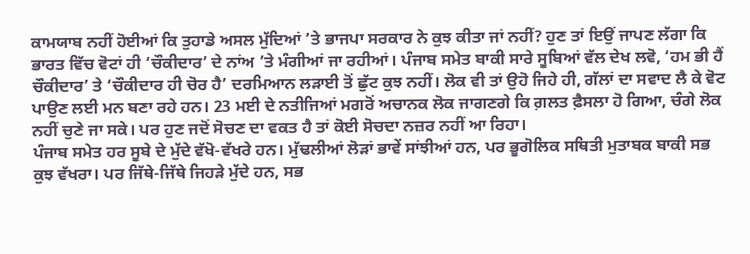ਕਾਮਯਾਬ ਨਹੀਂ ਹੋਈਆਂ ਕਿ ਤੁਹਾਡੇ ਅਸਲ ਮੁੱਦਿਆਂ ’ਤੇ ਭਾਜਪਾ ਸਰਕਾਰ ਨੇ ਕੁਝ ਕੀਤਾ ਜਾਂ ਨਹੀਂ? ਹੁਣ ਤਾਂ ਇਉਂ ਜਾਪਣ ਲੱਗਾ ਕਿ ਭਾਰਤ ਵਿੱਚ ਵੋਟਾਂ ਹੀ ‘ਚੌਕੀਦਾਰ’ ਦੇ ਨਾਂਅ ’ਤੇ ਮੰਗੀਆਂ ਜਾ ਰਹੀਆਂ। ਪੰਜਾਬ ਸਮੇਤ ਬਾਕੀ ਸਾਰੇ ਸੂਬਿਆਂ ਵੱਲ ਦੇਖ ਲਵੋ, ‘ਹਮ ਭੀ ਹੈਂ ਚੌਕੀਦਾਰ’ ਤੇ ‘ਚੌਕੀਦਾਰ ਹੀ ਚੋਰ ਹੈ’ ਦਰਮਿਆਨ ਲੜਾਈ ਤੋਂ ਛੁੱਟ ਕੁਝ ਨਹੀਂ। ਲੋਕ ਵੀ ਤਾਂ ਉਹੋ ਜਿਹੇ ਹੀ, ਗੱਲਾਂ ਦਾ ਸਵਾਦ ਲੈ ਕੇ ਵੋਟ ਪਾਉਣ ਲਈ ਮਨ ਬਣਾ ਰਹੇ ਹਨ। 23 ਮਈ ਦੇ ਨਤੀਜਿਆਂ ਮਗਰੋਂ ਅਚਾਨਕ ਲੋਕ ਜਾਗਣਗੇ ਕਿ ਗ਼ਲਤ ਫ਼ੈਸਲਾ ਹੋ ਗਿਆ, ਚੰਗੇ ਲੋਕ ਨਹੀਂ ਚੁਣੇ ਜਾ ਸਕੇ। ਪਰ ਹੁਣ ਜਦੋਂ ਸੋਚਣ ਦਾ ਵਕਤ ਹੈ ਤਾਂ ਕੋਈ ਸੋਚਦਾ ਨਜ਼ਰ ਨਹੀਂ ਆ ਰਿਹਾ।
ਪੰਜਾਬ ਸਮੇਤ ਹਰ ਸੂਬੇ ਦੇ ਮੁੱਦੇ ਵੱਖੋ-ਵੱਖਰੇ ਹਨ। ਮੁੱਢਲੀਆਂ ਲੋੜਾਂ ਭਾਵੇਂ ਸਾਂਝੀਆਂ ਹਨ, ਪਰ ਭੂਗੋਲਿਕ ਸਥਿਤੀ ਮੁਤਾਬਕ ਬਾਕੀ ਸਭ ਕੁਝ ਵੱਖਰਾ। ਪਰ ਜਿੱਥੇ-ਜਿੱਥੇ ਜਿਹੜੇ ਮੁੱਦੇ ਹਨ, ਸਭ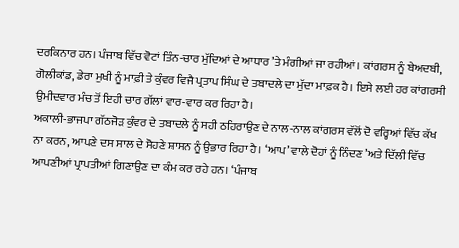ਦਰਕਿਨਾਰ ਹਨ। ਪੰਜਾਬ ਵਿੱਚ ਵੋਟਾਂ ਤਿੰਨ-ਚਾਰ ਮੁੱਦਿਆਂ ਦੇ ਆਧਾਰ ’ਤੇ ਮੰਗੀਆਂ ਜਾ ਰਹੀਆਂ। ਕਾਂਗਰਸ ਨੂੰ ਬੇਅਦਬੀ, ਗੋਲੀਕਾਂਡ, ਡੇਰਾ ਮੁਖੀ ਨੂੰ ਮਾਫ਼ੀ ਤੇ ਕੁੰਵਰ ਵਿਜੈ ਪ੍ਰਤਾਪ ਸਿੰਘ ਦੇ ਤਬਾਦਲੇ ਦਾ ਮੁੱਦਾ ਮਾਫ਼ਕ ਹੈ। ਇਸੇ ਲਈ ਹਰ ਕਾਂਗਰਸੀ ਉਮੀਦਵਾਰ ਮੰਚ ਤੋਂ ਇਹੀ ਚਾਰ ਗੱਲਾਂ ਵਾਰ-ਵਾਰ ਕਰ ਰਿਹਾ ਹੈ।
ਅਕਾਲੀ-ਭਾਜਪਾ ਗੱਠਜੋੜ ਕੁੰਵਰ ਦੇ ਤਬਾਦਲੇ ਨੂੰ ਸਹੀ ਠਹਿਰਾਉਣ ਦੇ ਨਾਲ-ਨਾਲ ਕਾਂਗਰਸ ਵੱਲੋਂ ਦੋ ਵਰ੍ਹਿਆਂ ਵਿੱਚ ਕੱਖ ਨਾ ਕਰਨ, ਆਪਣੇ ਦਸ ਸਾਲ ਦੇ ਸੋਹਣੇ ਸ਼ਾਸਨ ਨੂੰ ਉਭਾਰ ਰਿਹਾ ਹੈ। ‘ਆਪ’ ਵਾਲੇ ਦੋਹਾਂ ਨੂੰ ਨਿੰਦਣ ’ਅਤੇ ਦਿੱਲੀ ਵਿੱਚ ਆਪਣੀਆਂ ਪ੍ਰਾਪਤੀਆਂ ਗਿਣਾਉਣ ਦਾ ਕੰਮ ਕਰ ਰਹੇ ਹਨ। ‘ਪੰਜਾਬ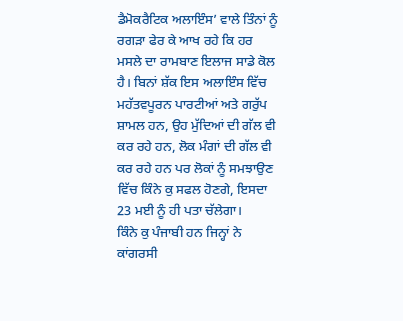ਡੈਮੋਕਰੈਟਿਕ ਅਲਾਇੰਸ’ ਵਾਲੇ ਤਿੰਨਾਂ ਨੂੰ ਰਗੜਾ ਫੇਰ ਕੇ ਆਖ ਰਹੇ ਕਿ ਹਰ ਮਸਲੇ ਦਾ ਰਾਮਬਾਣ ਇਲਾਜ ਸਾਡੇ ਕੋਲ ਹੈ। ਬਿਨਾਂ ਸ਼ੱਕ ਇਸ ਅਲਾਇੰਸ ਵਿੱਚ ਮਹੱਤਵਪੂਰਨ ਪਾਰਟੀਆਂ ਅਤੇ ਗਰੁੱਪ ਸ਼ਾਮਲ ਹਨ, ਉਹ ਮੁੱਦਿਆਂ ਦੀ ਗੱਲ ਵੀ ਕਰ ਰਹੇ ਹਨ, ਲੋਕ ਮੰਗਾਂ ਦੀ ਗੱਲ ਵੀ ਕਰ ਰਹੇ ਹਨ ਪਰ ਲੋਕਾਂ ਨੂੰ ਸਮਝਾਉਣ ਵਿੱਚ ਕਿੰਨੇ ਕੁ ਸਫਲ ਹੋਣਗੇ, ਇਸਦਾ 23 ਮਈ ਨੂੰ ਹੀ ਪਤਾ ਚੱਲੇਗਾ।
ਕਿੰਨੇ ਕੁ ਪੰਜਾਬੀ ਹਨ ਜਿਨ੍ਹਾਂ ਨੇ ਕਾਂਗਰਸੀ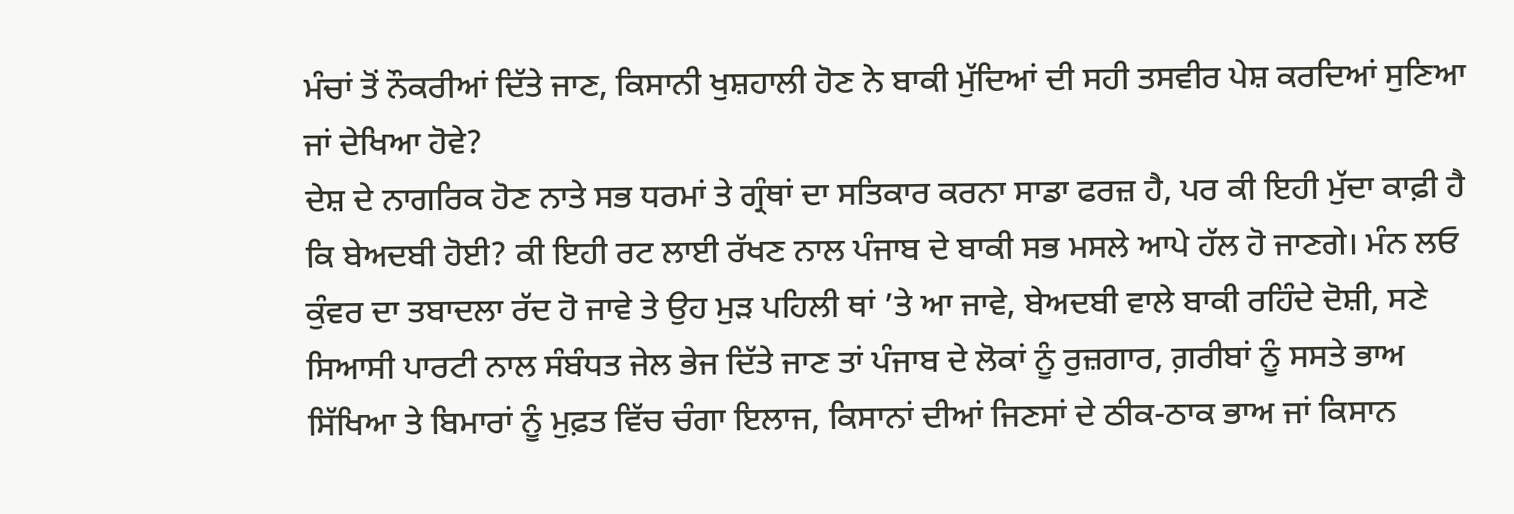ਮੰਚਾਂ ਤੋਂ ਨੌਕਰੀਆਂ ਦਿੱਤੇ ਜਾਣ, ਕਿਸਾਨੀ ਖੁਸ਼ਹਾਲੀ ਹੋਣ ਨੇ ਬਾਕੀ ਮੁੱਦਿਆਂ ਦੀ ਸਹੀ ਤਸਵੀਰ ਪੇਸ਼ ਕਰਦਿਆਂ ਸੁਣਿਆ ਜਾਂ ਦੇਖਿਆ ਹੋਵੇ?
ਦੇਸ਼ ਦੇ ਨਾਗਰਿਕ ਹੋਣ ਨਾਤੇ ਸਭ ਧਰਮਾਂ ਤੇ ਗ੍ਰੰਥਾਂ ਦਾ ਸਤਿਕਾਰ ਕਰਨਾ ਸਾਡਾ ਫਰਜ਼ ਹੈ, ਪਰ ਕੀ ਇਹੀ ਮੁੱਦਾ ਕਾਫ਼ੀ ਹੈ ਕਿ ਬੇਅਦਬੀ ਹੋਈ? ਕੀ ਇਹੀ ਰਟ ਲਾਈ ਰੱਖਣ ਨਾਲ ਪੰਜਾਬ ਦੇ ਬਾਕੀ ਸਭ ਮਸਲੇ ਆਪੇ ਹੱਲ ਹੋ ਜਾਣਗੇ। ਮੰਨ ਲਓ ਕੁੰਵਰ ਦਾ ਤਬਾਦਲਾ ਰੱਦ ਹੋ ਜਾਵੇ ਤੇ ਉਹ ਮੁੜ ਪਹਿਲੀ ਥਾਂ ’ਤੇ ਆ ਜਾਵੇ, ਬੇਅਦਬੀ ਵਾਲੇ ਬਾਕੀ ਰਹਿੰਦੇ ਦੋਸ਼ੀ, ਸਣੇ ਸਿਆਸੀ ਪਾਰਟੀ ਨਾਲ ਸੰਬੰਧਤ ਜੇਲ ਭੇਜ ਦਿੱਤੇ ਜਾਣ ਤਾਂ ਪੰਜਾਬ ਦੇ ਲੋਕਾਂ ਨੂੰ ਰੁਜ਼ਗਾਰ, ਗ਼ਰੀਬਾਂ ਨੂੰ ਸਸਤੇ ਭਾਅ ਸਿੱਖਿਆ ਤੇ ਬਿਮਾਰਾਂ ਨੂੰ ਮੁਫ਼ਤ ਵਿੱਚ ਚੰਗਾ ਇਲਾਜ, ਕਿਸਾਨਾਂ ਦੀਆਂ ਜਿਣਸਾਂ ਦੇ ਠੀਕ-ਠਾਕ ਭਾਅ ਜਾਂ ਕਿਸਾਨ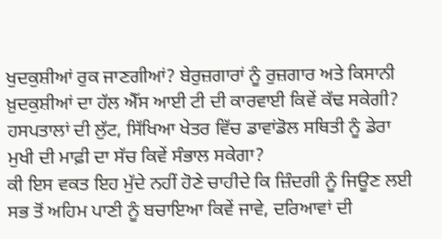ਖੁਦਕੁਸ਼ੀਆਂ ਰੁਕ ਜਾਣਗੀਆਂ? ਬੇਰੁਜ਼ਗਾਰਾਂ ਨੂੰ ਰੁਜ਼ਗਾਰ ਅਤੇ ਕਿਸਾਨੀ ਖ਼ੁਦਕੁਸ਼ੀਆਂ ਦਾ ਹੱਲ ਐੱਸ ਆਈ ਟੀ ਦੀ ਕਾਰਵਾਈ ਕਿਵੇਂ ਕੱਢ ਸਕੇਗੀ? ਹਸਪਤਾਲਾਂ ਦੀ ਲੁੱਟ, ਸਿੱਖਿਆ ਖੇਤਰ ਵਿੱਚ ਡਾਵਾਂਡੋਲ ਸਥਿਤੀ ਨੂੰ ਡੇਰਾ ਮੁਖੀ ਦੀ ਮਾਫ਼ੀ ਦਾ ਸੱਚ ਕਿਵੇਂ ਸੰਭਾਲ ਸਕੇਗਾ?
ਕੀ ਇਸ ਵਕਤ ਇਹ ਮੁੱਦੇ ਨਹੀਂ ਹੋਣੇ ਚਾਹੀਦੇ ਕਿ ਜ਼ਿੰਦਗੀ ਨੂੰ ਜਿਊਣ ਲਈ ਸਭ ਤੋਂ ਅਹਿਮ ਪਾਣੀ ਨੂੰ ਬਚਾਇਆ ਕਿਵੇਂ ਜਾਵੇ, ਦਰਿਆਵਾਂ ਦੀ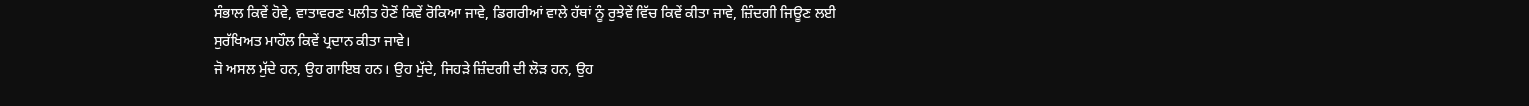ਸੰਭਾਲ ਕਿਵੇਂ ਹੋਵੇ, ਵਾਤਾਵਰਣ ਪਲੀਤ ਹੋਣੋਂ ਕਿਵੇਂ ਰੋਕਿਆ ਜਾਵੇ, ਡਿਗਰੀਆਂ ਵਾਲੇ ਹੱਥਾਂ ਨੂੰ ਰੁਝੇਵੇਂ ਵਿੱਚ ਕਿਵੇਂ ਕੀਤਾ ਜਾਵੇ, ਜ਼ਿੰਦਗੀ ਜਿਊਣ ਲਈ ਸੁਰੱਖਿਅਤ ਮਾਹੌਲ ਕਿਵੇਂ ਪ੍ਰਦਾਨ ਕੀਤਾ ਜਾਵੇ।
ਜੋ ਅਸਲ ਮੁੱਦੇ ਹਨ, ਉਹ ਗਾਇਬ ਹਨ। ਉਹ ਮੁੱਦੇ, ਜਿਹੜੇ ਜ਼ਿੰਦਗੀ ਦੀ ਲੋੜ ਹਨ, ਉਹ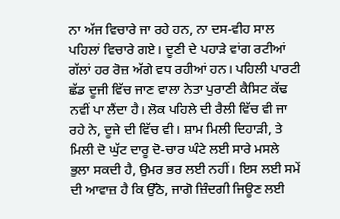ਨਾ ਅੱਜ ਵਿਚਾਰੇ ਜਾ ਰਹੇ ਹਨ, ਨਾ ਦਸ-ਵੀਹ ਸਾਲ ਪਹਿਲਾਂ ਵਿਚਾਰੇ ਗਏ। ਦੂਣੀ ਦੇ ਪਹਾੜੇ ਵਾਂਗ ਰਟੀਆਂ ਗੱਲਾਂ ਹਰ ਰੋਜ਼ ਅੱਗੇ ਵਧ ਰਹੀਆਂ ਹਨ। ਪਹਿਲੀ ਪਾਰਟੀ ਛੱਡ ਦੂਜੀ ਵਿੱਚ ਜਾਣ ਵਾਲਾ ਨੇਤਾ ਪੁਰਾਣੀ ਕੈਸਿਟ ਕੱਢ ਨਵੀਂ ਪਾ ਲੈਂਦਾ ਹੈ। ਲੋਕ ਪਹਿਲੇ ਦੀ ਰੈਲੀ ਵਿੱਚ ਵੀ ਜਾ ਰਹੇ ਨੇ, ਦੂਜੇ ਦੀ ਵਿੱਚ ਵੀ। ਸ਼ਾਮ ਮਿਲੀ ਦਿਹਾੜੀ, ਤੇ ਮਿਲੀ ਦੋ ਘੁੱਟ ਦਾਰੂ ਦੋ-ਚਾਰ ਘੰਟੇ ਲਈ ਸਾਰੇ ਮਸਲੇ ਭੁਲਾ ਸਕਦੀ ਹੈ, ਉਮਰ ਭਰ ਲਈ ਨਹੀਂ। ਇਸ ਲਈ ਸਮੇਂ ਦੀ ਆਵਾਜ਼ ਹੈ ਕਿ ਉੱਠੋ, ਜਾਗੋ ਜ਼ਿੰਦਗੀ ਜਿਊਣ ਲਈ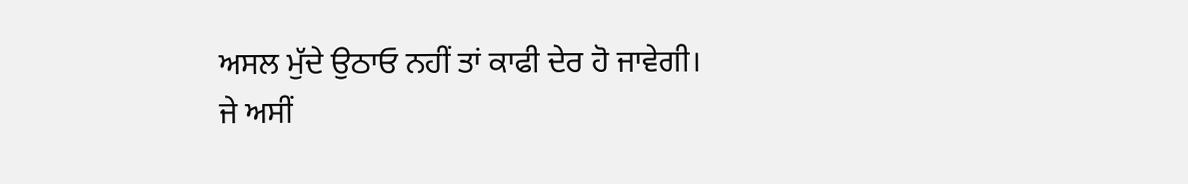ਅਸਲ ਮੁੱਦੇ ਉਠਾਓ ਨਹੀਂ ਤਾਂ ਕਾਫੀ ਦੇਰ ਹੋ ਜਾਵੇਗੀ।
ਜੇ ਅਸੀਂ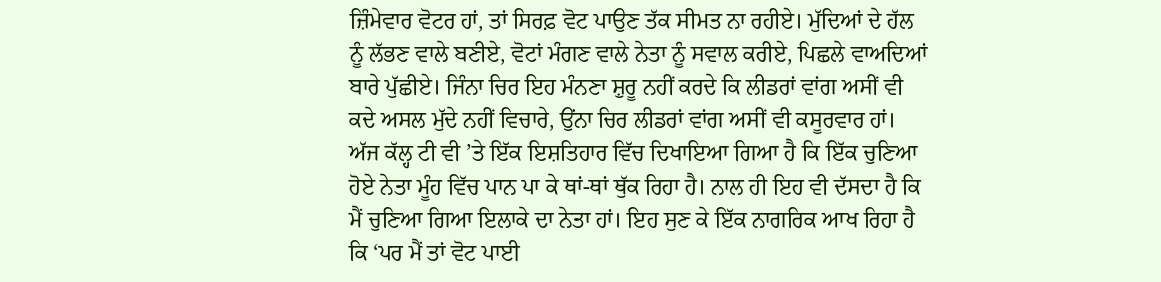ਜ਼ਿੰਮੇਵਾਰ ਵੋਟਰ ਹਾਂ, ਤਾਂ ਸਿਰਫ਼ ਵੋਟ ਪਾਉਣ ਤੱਕ ਸੀਮਤ ਨਾ ਰਹੀਏ। ਮੁੱਦਿਆਂ ਦੇ ਹੱਲ ਨੂੰ ਲੱਭਣ ਵਾਲੇ ਬਣੀਏ, ਵੋਟਾਂ ਮੰਗਣ ਵਾਲੇ ਨੇਤਾ ਨੂੰ ਸਵਾਲ ਕਰੀਏ, ਪਿਛਲੇ ਵਾਅਦਿਆਂ ਬਾਰੇ ਪੁੱਛੀਏ। ਜਿੰਨਾ ਚਿਰ ਇਹ ਮੰਨਣਾ ਸ਼ੁਰੂ ਨਹੀਂ ਕਰਦੇ ਕਿ ਲੀਡਰਾਂ ਵਾਂਗ ਅਸੀਂ ਵੀ ਕਦੇ ਅਸਲ ਮੁੱਦੇ ਨਹੀਂ ਵਿਚਾਰੇ, ਉਂਨਾ ਚਿਰ ਲੀਡਰਾਂ ਵਾਂਗ ਅਸੀਂ ਵੀ ਕਸੂਰਵਾਰ ਹਾਂ। ਅੱਜ ਕੱਲ੍ਹ ਟੀ ਵੀ ’ਤੇ ਇੱਕ ਇਸ਼ਤਿਹਾਰ ਵਿੱਚ ਦਿਖਾਇਆ ਗਿਆ ਹੈ ਕਿ ਇੱਕ ਚੁਣਿਆ ਹੋਏ ਨੇਤਾ ਮੂੰਹ ਵਿੱਚ ਪਾਨ ਪਾ ਕੇ ਥਾਂ-ਥਾਂ ਥੁੱਕ ਰਿਹਾ ਹੈ। ਨਾਲ ਹੀ ਇਹ ਵੀ ਦੱਸਦਾ ਹੈ ਕਿ ਮੈਂ ਚੁਣਿਆ ਗਿਆ ਇਲਾਕੇ ਦਾ ਨੇਤਾ ਹਾਂ। ਇਹ ਸੁਣ ਕੇ ਇੱਕ ਨਾਗਰਿਕ ਆਖ ਰਿਹਾ ਹੈ ਕਿ ‘ਪਰ ਮੈਂ ਤਾਂ ਵੋਟ ਪਾਈ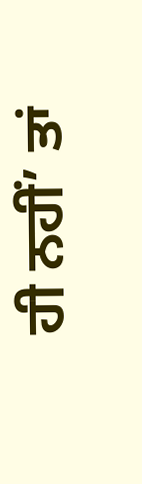ਹੀ ਨਹੀਂ’ ਤਾਂ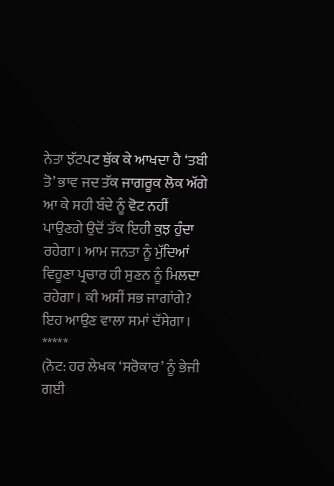ਨੇਤਾ ਝੱਟਪਟ ਥੁੱਕ ਕੇ ਆਖਦਾ ਹੈ ‘ਤਬੀ ਤੋ’ ਭਾਵ ਜਦ ਤੱਕ ਜਾਗਰੂਕ ਲੋਕ ਅੱਗੇ ਆ ਕੇ ਸਹੀ ਬੰਦੇ ਨੂੰ ਵੋਟ ਨਹੀਂ ਪਾਉਣਗੇ ਉਦੋਂ ਤੱਕ ਇਹੀ ਕੁਝ ਹੁੰਦਾ ਰਹੇਗਾ। ਆਮ ਜਨਤਾ ਨੂੰ ਮੁੱਦਿਆਂ ਵਿਹੂਣਾ ਪ੍ਰਚਾਰ ਹੀ ਸੁਣਨ ਨੂੰ ਮਿਲਦਾ ਰਹੇਗਾ। ਕੀ ਅਸੀਂ ਸਭ ਜਾਗਾਂਗੇ? ਇਹ ਆਉਣ ਵਾਲਾ ਸਮਾਂ ਦੱਸੇਗਾ।
*****
(ਨੋਟ: ਹਰ ਲੇਖਕ ‘ਸਰੋਕਾਰ’ ਨੂੰ ਭੇਜੀ ਗਈ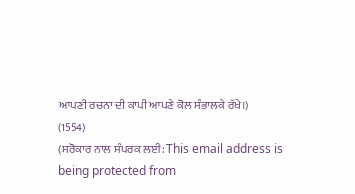ਆਪਣੀ ਰਚਨਾ ਦੀ ਕਾਪੀ ਆਪਣੇ ਕੋਲ ਸੰਭਾਲਕੇ ਰੱਖੇ।)
(1554)
(ਸਰੋਕਾਰ ਨਾਲ ਸੰਪਰਕ ਲਈ: This email address is being protected from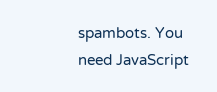spambots. You need JavaScript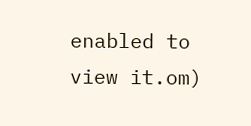enabled to view it.om)